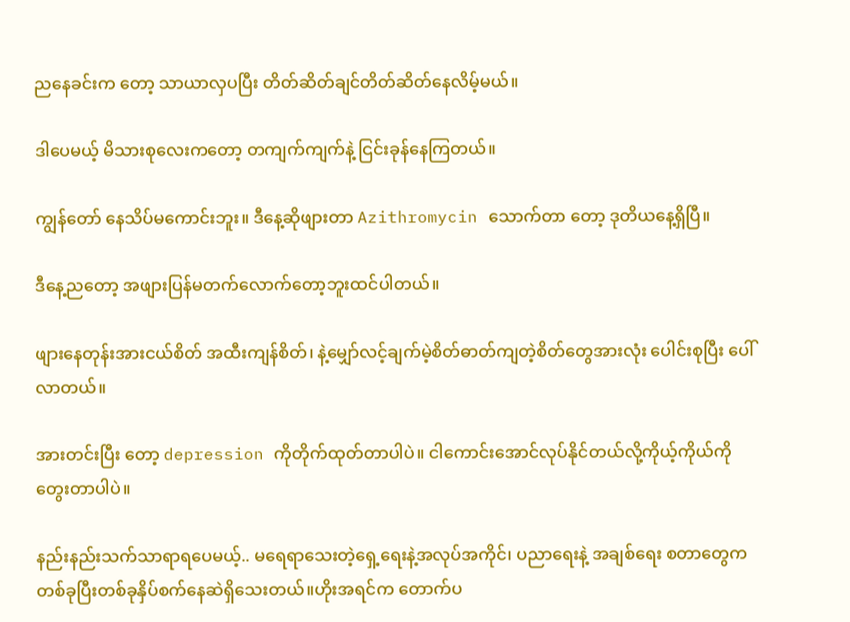ညနေခင်းက တော့ သာယာလှပပြီး တိတ်ဆိတ်ချင်တိတ်ဆိတ်နေလိမ့်မယ်။

ဒါပေမယ့် မိသားစုလေးကတော့ တကျက်ကျက်နဲ့ ငြင်းခုန်နေကြတယ်။

ကျွန်တော် နေသိပ်မကောင်းဘူး။ ဒီနေ့ဆိုဖျားတာ Azithromycin သောက်တာ တော့ ဒုတိယနေ့ရှိပြီ။

ဒီနေ့ညတော့ အဖျားပြန်မတက်လောက်တော့ဘူးထင်ပါတယ်။

ဖျားနေတုန်းအားငယ်စိတ် အထီးကျန်စိတ်၊ နဲ့မျှော်လင့်ချက်မဲ့စိတ်ဓာတ်ကျတဲ့စိတ်တွေအားလုံး ပေါင်းစုပြီး ပေါ်လာတယ်။

အားတင်းပြီး တော့ depression ကိုတိုက်ထုတ်တာပါပဲ။ ငါကောင်းအောင်လုပ်နိုင်တယ်လို့ကိုယ့်ကိုယ်ကိုတွေးတာပါပဲ။

နည်းနည်းသက်သာရာရပေမယ့်.. မရေရာသေးတဲ့ရှေ့ရေးနဲ့အလုပ်အကိုင်၊ ပညာရေးနဲ့ အချစ်ရေး စတာတွေက တစ်ခုပြီးတစ်ခုနှိပ်စက်နေဆဲရှိသေးတယ်။ဟိုးအရင်က တောက်ပ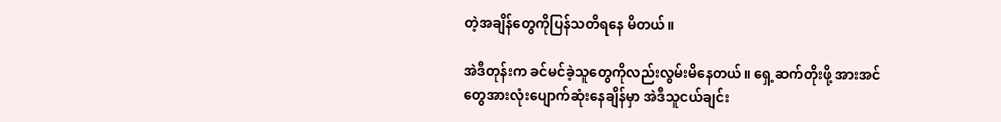တဲ့အချိန်တွေကိုပြန်သတိရနေ မိတယ်။

အဲဒီတုန်းက ခင်မင်ခဲ့သူတွေကိုလည်းလွမ်းမိနေတယ်။ ရှေ့ဆက်တိုးဖို့ အားအင်တွေအားလုံးပျောက်ဆုံးနေချိန်မှာ အဲဒီသူငယ်ချင်း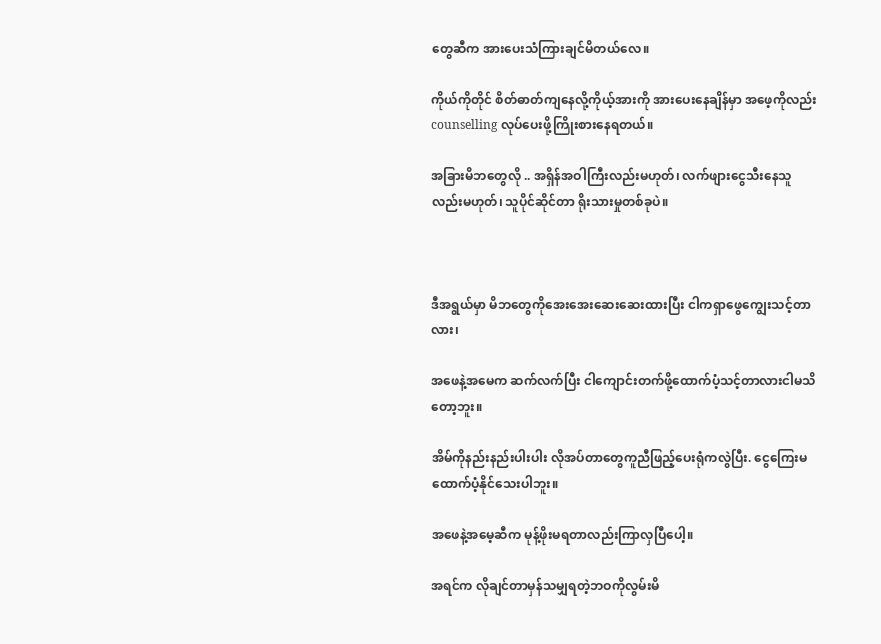တွေဆီက အားပေးသံကြားချင်မိတယ်လေ။

ကိုယ်ကိုတိုင် စိတ်ဓာတ်ကျနေလို့ကိုယ့်အားကို အားပေးနေချိန်မှာ အဖေ့ကိုလည်း counselling လုပ်ပေးဖို့ကြိုးစားနေရတယ်။

အခြားမိဘတွေလို .. အရှိန်အဝါကြီးလည်းမဟုတ်၊ လက်ဖျားငွေသီးနေသူလည်းမဟုတ်၊ သူပိုင်ဆိုင်တာ ရိုးသားမှုတစ်ခုပဲ။



ဒီအရွယ်မှာ မိဘတွေကိုအေးအေးဆေးဆေးထားပြီး ငါကရှာဖွေကျွေးသင့်တာလား၊

အဖေနဲ့အမေက ဆက်လက်ပြီး ငါကျောင်းတက်ဖို့ထောက်ပံ့သင့်တာလားငါမသိတော့ဘူး။

အိမ်ကိုနည်းနည်းပါးပါး လိုအပ်တာတွေကူညီဖြည့်ပေးရုံကလွဲပြီး. ငွေကြေးမထောက်ပံ့နိုင်သေးပါဘူး။

အဖေနဲ့အမေ့ဆီက မုန့်ဖိုးမရတာလည်းကြာလှပြီပေါ့။

အရင်က လိုချင်တာမှန်သမျှရတဲ့ဘဝကိုလွမ်းမိ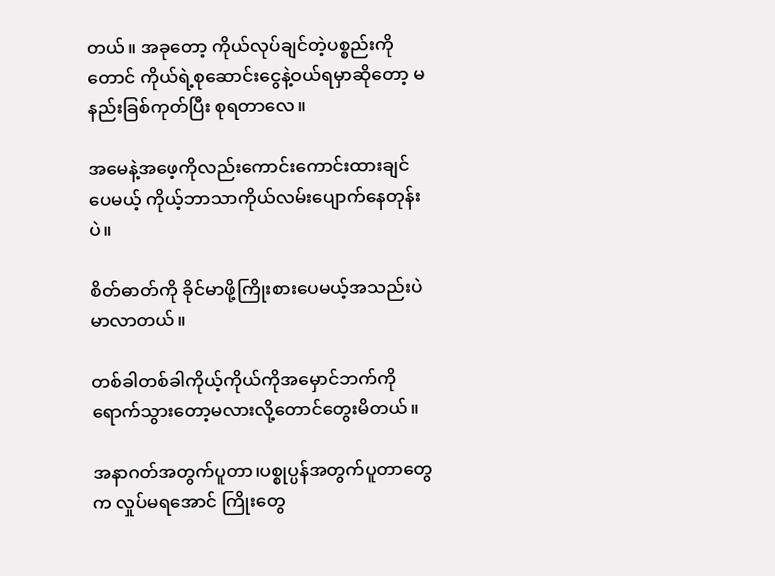တယ်။ အခုတော့ ကိုယ်လုပ်ချင်တဲ့ပစ္စည်းကိုတောင် ကိုယ်ရဲ့စုဆောင်းငွေနဲ့ဝယ်ရမှာဆိုတော့ မနည်းခြစ်ကုတ်ပြီး စုရတာလေ။

အမေနဲ့အဖေ့ကိုလည်းကောင်းကောင်းထားချင်ပေမယ့် ကိုယ့်ဘာသာကိုယ်လမ်းပျောက်နေတုန်းပဲ။

စိတ်ဓာတ်ကို ခိုင်မာဖို့ကြိုးစားပေမယ့်အသည်းပဲမာလာတယ်။

တစ်ခါတစ်ခါကိုယ့်ကိုယ်ကိုအမှောင်ဘက်ကိုရောက်သွားတော့မလားလို့တောင်တွေးမိတယ်။

အနာဂတ်အတွက်ပူတာ၊ပစ္စုပ္ပန်အတွက်ပူတာတွေက လှုပ်မရအောင် ကြိုးတွေ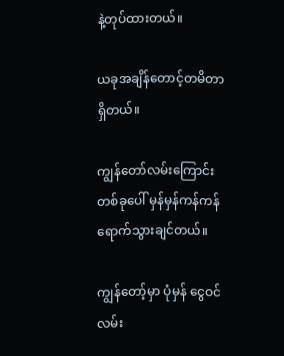နဲ့တုပ်ထားတယ်။

ယခုအချိန်တောင့်တမိတာရှိတယ်။

ကျွန်တော်လမ်းကြောင်းတစ်ခုပေါ် မှန်မှန်ကန်ကန်ရောက်သွားချင်တယ်။

ကျွန်တော့်မှာ ပုံမှန် ငွေဝင်လမ်း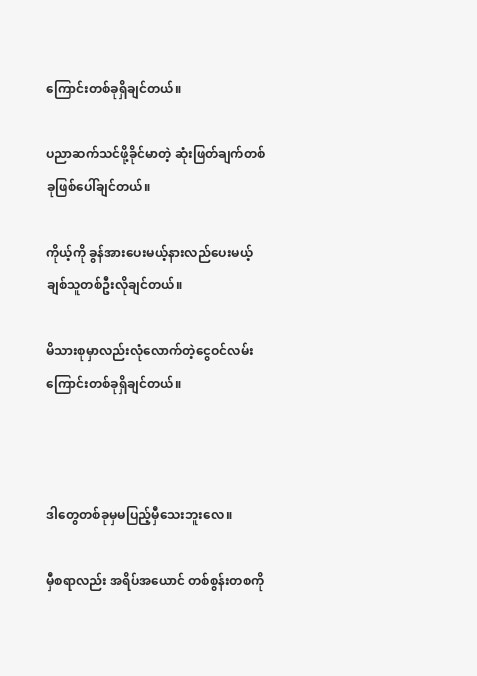ကြောင်းတစ်ခုရှိချင်တယ်။

ပညာဆက်သင်ဖို့ခိုင်မာတဲ့ ဆုံးဖြတ်ချက်တစ်ခုဖြစ်ပေါ်ချင်တယ်။

ကိုယ့်ကို ခွန်အားပေးမယ့်နားလည်ပေးမယ့်ချစ်သူတစ်ဦးလိုချင်တယ်။

မိသားစုမှာလည်းလုံလောက်တဲ့ငွေဝင်လမ်းကြောင်းတစ်ခုရှိချင်တယ်။



ဒါတွေတစ်ခုမှမပြည့်မှီသေးဘူးလေ။

မှီစရာလည်း အရိပ်အယောင် တစ်စွန်းတစကို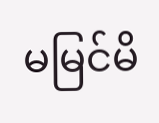မမြင်မိ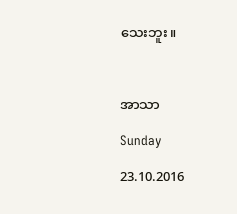သေးဘူး။



အာသာ

Sunday

23.10.2016